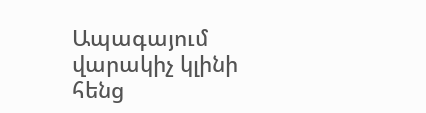Ապագայում վարակիչ կլինի հենց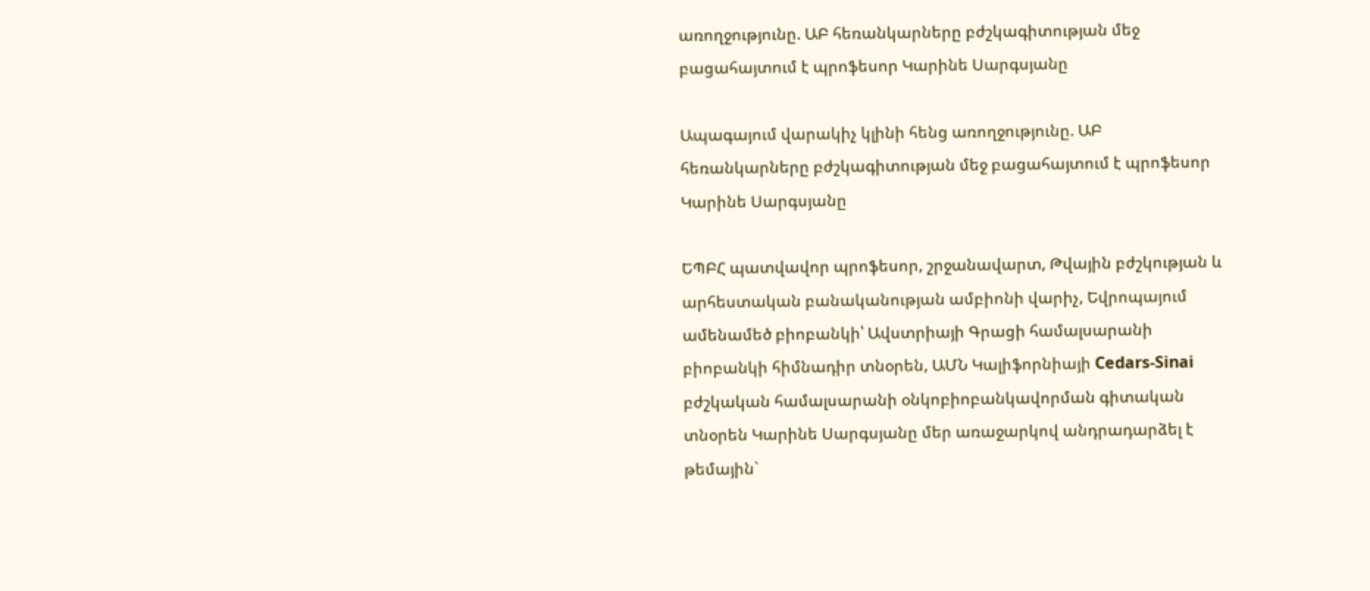առողջությունը. ԱԲ հեռանկարները բժշկագիտության մեջ բացահայտում է պրոֆեսոր Կարինե Սարգսյանը

Ապագայում վարակիչ կլինի հենց առողջությունը. ԱԲ հեռանկարները բժշկագիտության մեջ բացահայտում է պրոֆեսոր Կարինե Սարգսյանը

ԵՊԲՀ պատվավոր պրոֆեսոր, շրջանավարտ, Թվային բժշկության և արհեստական բանականության ամբիոնի վարիչ, Եվրոպայում ամենամեծ բիոբանկի՝ Ավստրիայի Գրացի համալսարանի բիոբանկի հիմնադիր տնօրեն, ԱՄՆ Կալիֆորնիայի Cedars-Sinai բժշկական համալսարանի օնկոբիոբանկավորման գիտական տնօրեն Կարինե Սարգսյանը մեր առաջարկով անդրադարձել է թեմային`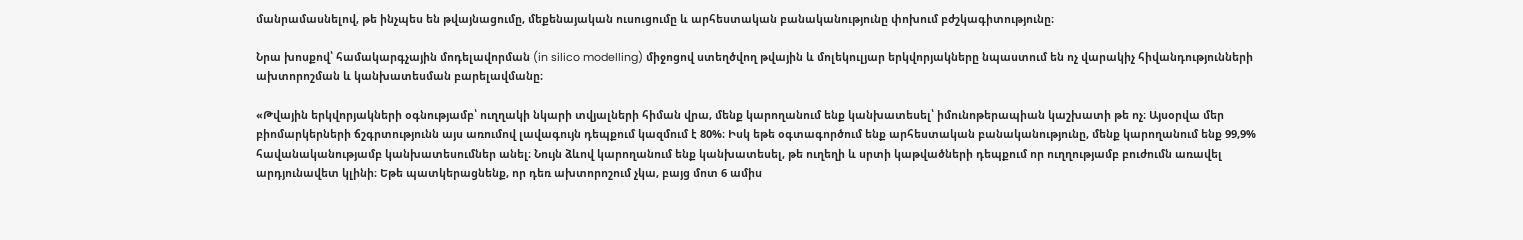մանրամասնելով, թե ինչպես են թվայնացումը, մեքենայական ուսուցումը և արհեստական բանականությունը փոխում բժշկագիտությունը։

Նրա խոսքով՝ համակարգչային մոդելավորման (in silico modelling) միջոցով ստեղծվող թվային և մոլեկուլյար երկվորյակները նպաստում են ոչ վարակիչ հիվանդությունների ախտորոշման և կանխատեսման բարելավմանը։

«Թվային երկվորյակների օգնությամբ՝ ուղղակի նկարի տվյալների հիման վրա, մենք կարողանում ենք կանխատեսել՝ իմունոթերապիան կաշխատի թե ոչ։ Այսօրվա մեր բիոմարկերների ճշգրտությունն այս առումով լավագույն դեպքում կազմում է 80%։ Իսկ եթե օգտագործում ենք արհեստական բանականությունը, մենք կարողանում ենք 99,9% հավանականությամբ կանխատեսումներ անել։ Նույն ձևով կարողանում ենք կանխատեսել, թե ուղեղի և սրտի կաթվածների դեպքում որ ուղղությամբ բուժումն առավել արդյունավետ կլինի։ Եթե պատկերացնենք, որ դեռ ախտորոշում չկա, բայց մոտ 6 ամիս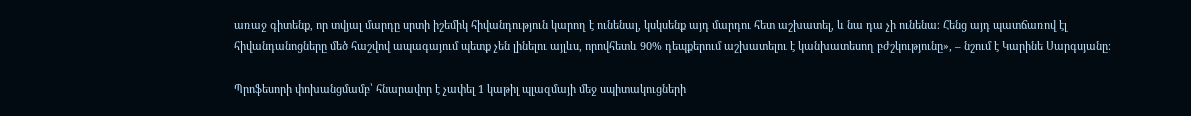առաջ գիտենք, որ տվյալ մարդը սրտի իշեմիկ հիվանդություն կարող է ունենալ, կսկսենք այդ մարդու հետ աշխատել, և նա դա չի ունենա։ Հենց այդ պատճառով էլ հիվանդանոցները մեծ հաշվով ապագայում պետք չեն լինելու այլևս, որովհետև 90% դեպքերում աշխատելու է կանխատեսող բժշկությունը», – նշում է Կարինե Սարգսյանը։

Պրոֆեսորի փոխանցմամբ՝ հնարավոր է չափել 1 կաթիլ պլազմայի մեջ սպիտակուցների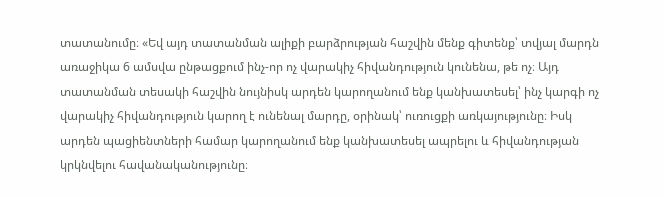տատանումը։ «Եվ այդ տատանման ալիքի բարձրության հաշվին մենք գիտենք՝ տվյալ մարդն առաջիկա 6 ամսվա ընթացքում ինչ-որ ոչ վարակիչ հիվանդություն կունենա, թե ոչ։ Այդ տատանման տեսակի հաշվին նույնիսկ արդեն կարողանում ենք կանխատեսել՝ ինչ կարգի ոչ վարակիչ հիվանդություն կարող է ունենալ մարդը, օրինակ՝ ուռուցքի առկայությունը։ Իսկ արդեն պացիենտների համար կարողանում ենք կանխատեսել ապրելու և հիվանդության կրկնվելու հավանականությունը։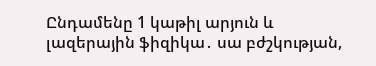Ընդամենը 1 կաթիլ արյուն և լազերային ֆիզիկա․ սա բժշկության,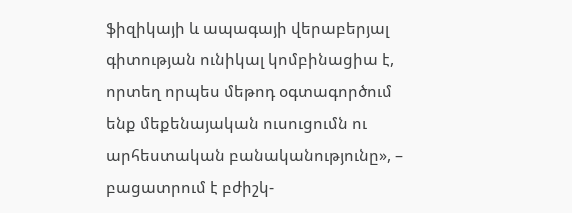ֆիզիկայի և ապագայի վերաբերյալ գիտության ունիկալ կոմբինացիա է, որտեղ որպես մեթոդ օգտագործում ենք մեքենայական ուսուցումն ու արհեստական բանականությունը», – բացատրում է բժիշկ-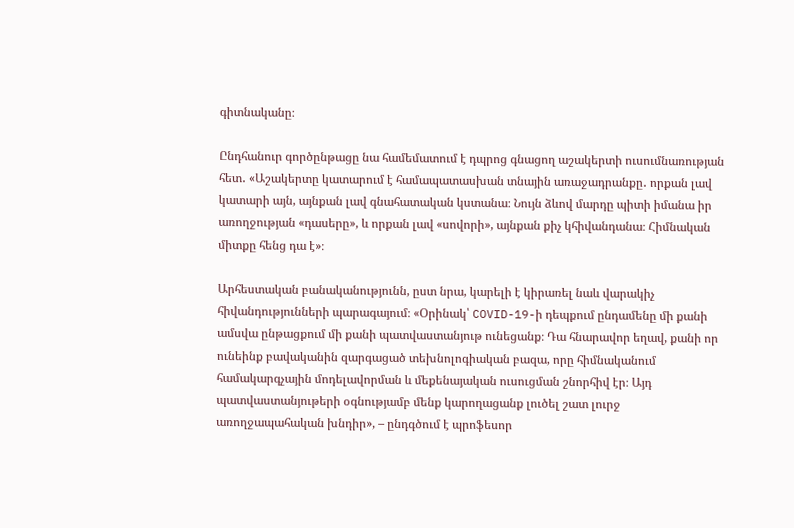գիտնականը։

Ընդհանուր գործընթացը նա համեմատում է դպրոց գնացող աշակերտի ուսումնառության հետ․ «Աշակերտը կատարում է համապատասխան տնային առաջադրանքը․ որքան լավ կատարի այն, այնքան լավ գնահատական կստանա։ Նույն ձևով մարդը պիտի իմանա իր առողջության «դասերը», և որքան լավ «սովորի», այնքան քիչ կհիվանդանա։ Հիմնական միտքը հենց դա է»։

Արհեստական բանականությունն, ըստ նրա, կարելի է կիրառել նաև վարակիչ հիվանդությունների պարագայում։ «Օրինակ՝ COVID-19-ի դեպքում ընդամենը մի քանի ամսվա ընթացքում մի քանի պատվաստանյութ ունեցանք։ Դա հնարավոր եղավ, քանի որ ունեինք բավականին զարգացած տեխնոլոգիական բազա, որը հիմնականում համակարգչային մոդելավորման և մեքենայական ուսուցման շնորհիվ էր։ Այդ պատվաստանյութերի օգնությամբ մենք կարողացանք լուծել շատ լուրջ առողջապահական խնդիր», – ընդգծում է պրոֆեսոր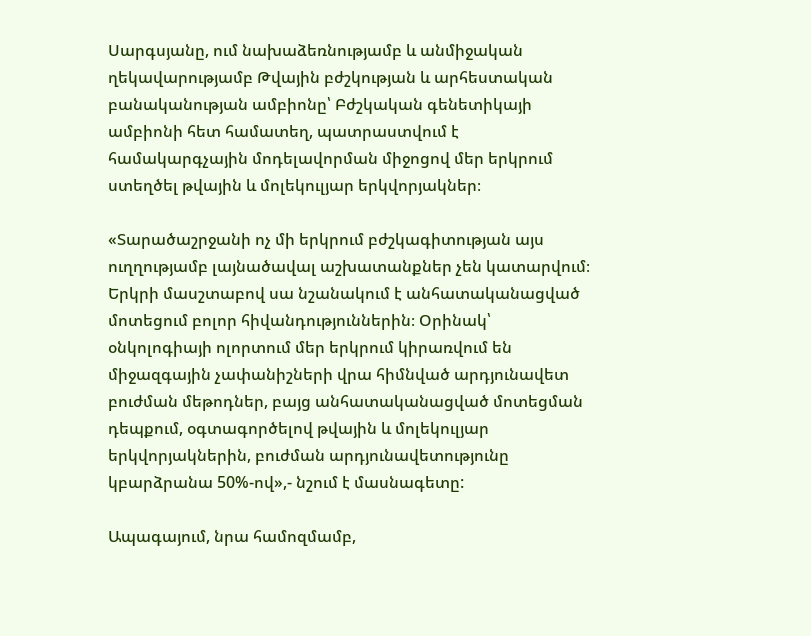Սարգսյանը, ում նախաձեռնությամբ և անմիջական ղեկավարությամբ Թվային բժշկության և արհեստական բանականության ամբիոնը՝ Բժշկական գենետիկայի ամբիոնի հետ համատեղ, պատրաստվում է համակարգչային մոդելավորման միջոցով մեր երկրում ստեղծել թվային և մոլեկուլյար երկվորյակներ։

«Տարածաշրջանի ոչ մի երկրում բժշկագիտության այս ուղղությամբ լայնածավալ աշխատանքներ չեն կատարվում։ Երկրի մասշտաբով սա նշանակում է անհատականացված մոտեցում բոլոր հիվանդություններին։ Օրինակ՝ օնկոլոգիայի ոլորտում մեր երկրում կիրառվում են միջազգային չափանիշների վրա հիմնված արդյունավետ բուժման մեթոդներ, բայց անհատականացված մոտեցման դեպքում, օգտագործելով թվային և մոլեկուլյար երկվորյակներին, բուժման արդյունավետությունը կբարձրանա 50%-ով»,- նշում է մասնագետը:

Ապագայում, նրա համոզմամբ,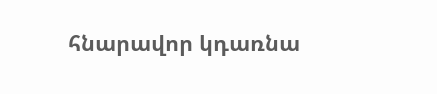հնարավոր կդառնա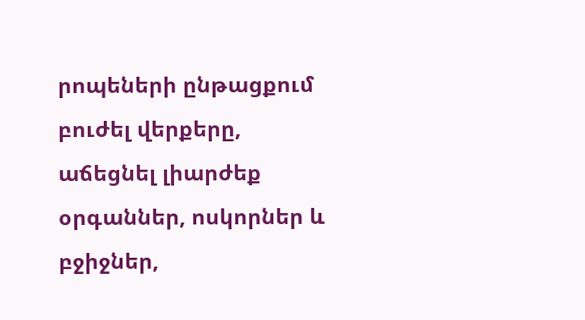րոպեների ընթացքում բուժել վերքերը, աճեցնել լիարժեք օրգաններ, ոսկորներ և բջիջներ,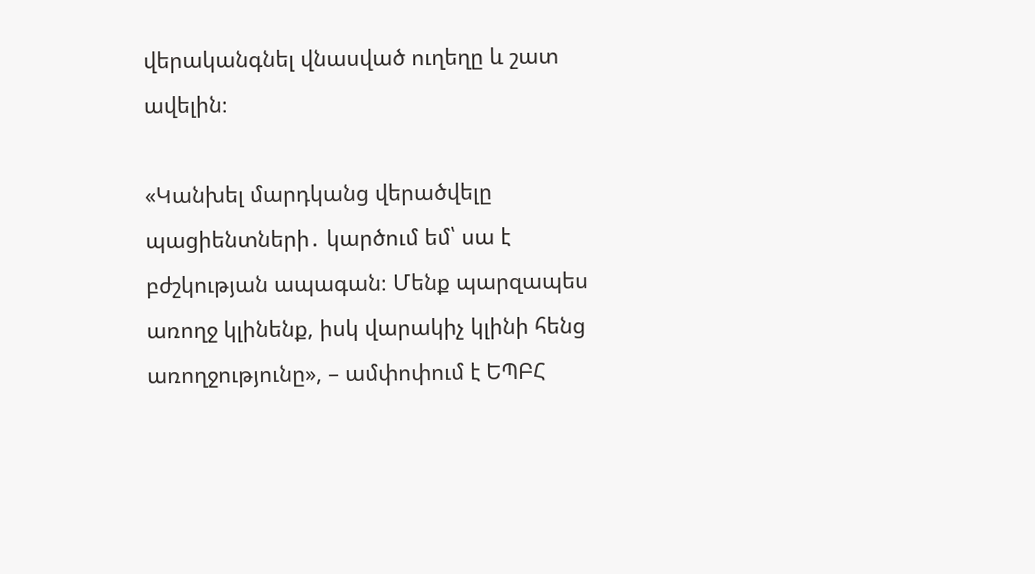վերականգնել վնասված ուղեղը և շատ ավելին։

«Կանխել մարդկանց վերածվելը պացիենտների․ կարծում եմ՝ սա է բժշկության ապագան։ Մենք պարզապես առողջ կլինենք, իսկ վարակիչ կլինի հենց առողջությունը», – ամփոփում է ԵՊԲՀ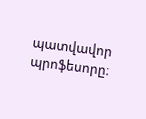պատվավոր պրոֆեսորը։